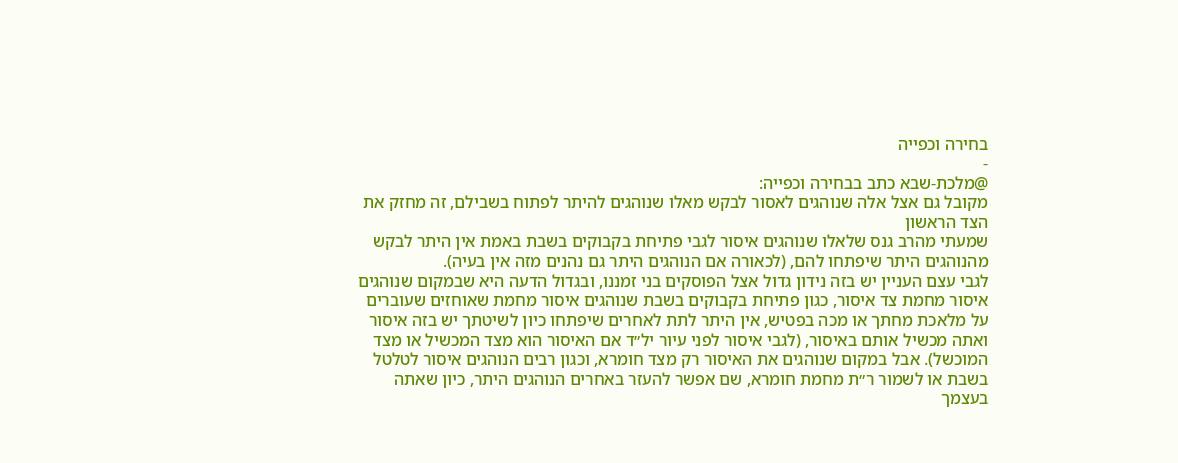בחירה וכפייה
-
@מלכת-שבא כתב בבחירה וכפייה:
מקובל גם אצל אלה שנוהגים לאסור לבקש מאלו שנוהגים להיתר לפתוח בשבילם, זה מחזק את הצד הראשון
שמעתי מהרב גנס שלאלו שנוהגים איסור לגבי פתיחת בקבוקים בשבת באמת אין היתר לבקש מהנוהגים היתר שיפתחו להם, (לכאורה אם הנוהגים היתר גם נהנים מזה אין בעיה).
לגבי עצם העניין יש בזה נידון גדול אצל הפוסקים בני זמננו, ובגדול הדעה היא שבמקום שנוהגים איסור מחמת צד איסור, כגון פתיחת בקבוקים בשבת שנוהגים איסור מחמת שאוחזים שעוברים על מלאכת מחתך או מכה בפטיש, אין היתר לתת לאחרים שיפתחו כיון לשיטתך יש בזה איסור ואתה מכשיל אותם באיסור, (לגבי איסור לפני עיור יל״ד אם האיסור הוא מצד המכשיל או מצד המוכשל). אבל במקום שנוהגים את האיסור רק מצד חומרא, וכגון רבים הנוהגים איסור לטלטל בשבת או לשמור ר״ת מחמת חומרא, שם אפשר להעזר באחרים הנוהגים היתר, כיון שאתה בעצמך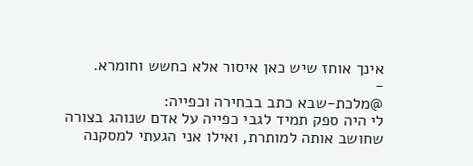אינך אוחז שיש כאן איסור אלא כחשש וחומרא.
-
@מלכת-שבא כתב בבחירה וכפייה:
לי היה ספק תמיד לגבי כפייה על אדם שנוהג בצורה שחושב אותה למותרת, ואילו אני הגעתי למסקנה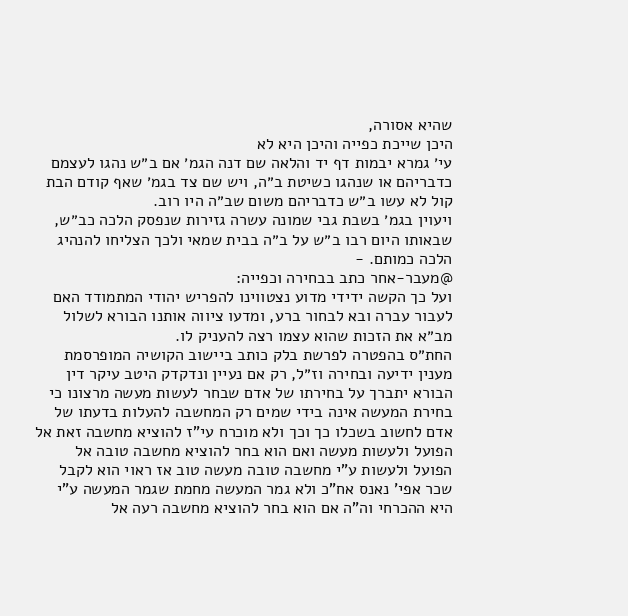שהיא אסורה,
היכן שייכת כפייה והיכן היא לא
עי׳ גמרא יבמות דף יד והלאה שם דנה הגמ׳ אם ב״ש נהגו לעצמם כדבריהם או שנהגו כשיטת ב״ה, ויש שם צד בגמ׳ שאף קודם הבת קול לא עשו ב״ש כדבריהם משום שב״ה היו רוב.
ויעוין בגמ׳ בשבת גבי שמונה עשרה גזירות שנפסק הלכה כב״ש, שבאותו היום רבו ב״ש על ב״ה בבית שמאי ולכך הצליחו להנהיג הלכה כמותם. -
@מעבר-אחר כתב בבחירה וכפייה:
ועל כך הקשה ידידי מדוע נצטווינו להפריש יהודי המתמודד האם לעבור עברה ובא לבחור ברע, ומדעו ציווה אותנו הבורא לשלול מב״א את הזכות שהוא עצמו רצה להעניק לו.
החת״ס בהפטרה לפרשת בלק כותב ביישוב הקושיה המופרסמת מענין ידיעה ובחירה וז״ל, רק אם נעיין ונדקדק היטב עיקר דין הבורא יתברך על בחירתו של אדם שבחר לעשות מעשה מרצונו כי בחירת המעשה אינה בידי שמים רק המחשבה להעלות בדעתו של אדם לחשוב בשכלו כך וכך ולא מוכרח עי"ז להוציא מחשבה זאת אל הפועל ולעשות מעשה ואם הוא בחר להוציא מחשבה טובה אל הפועל ולעשות ע"י מחשבה טובה מעשה טוב אז ראוי הוא לקבל שכר אפי' נאנס אח"כ ולא גמר המעשה מחמת שגמר המעשה ע"י היא ההכרחי וה"ה אם הוא בחר להוציא מחשבה רעה אל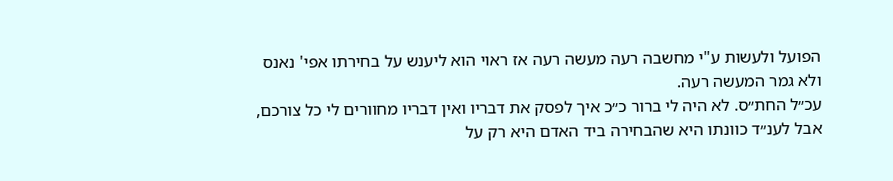הפועל ולעשות ע"י מחשבה רעה מעשה רעה אז ראוי הוא ליענש על בחירתו אפי' נאנס ולא גמר המעשה רעה.
עכ״ל החת״ס. לא היה לי ברור כ״כ איך לפסק את דבריו ואין דבריו מחוורים לי כל צורכם, אבל לענ״ד כוונתו היא שהבחירה ביד האדם היא רק על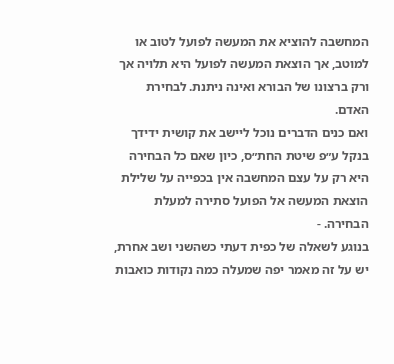המחשבה להוציא את המעשה לפועל לטוב או למוטב, אך הוצאת המעשה לפועל היא תלויה אך ורק ברצונו של הבורא ואינה ניתנת. לבחירת האדם.
ואם כנים הדברים נוכל ליישב את קושית ידידך בנקל ע״פ שיטת החת״ס, כיון שאם כל הבחירה היא רק על עצם המחשבה אין בכפייה על שלילת הוצאת המעשה אל הפועל סתירה למעלת הבחירה. -
בנוגע לשאלה של כפית דעתי כשהשני ושב אחרת, יש על זה מאמר יפה שמעלה כמה נקודות כואבות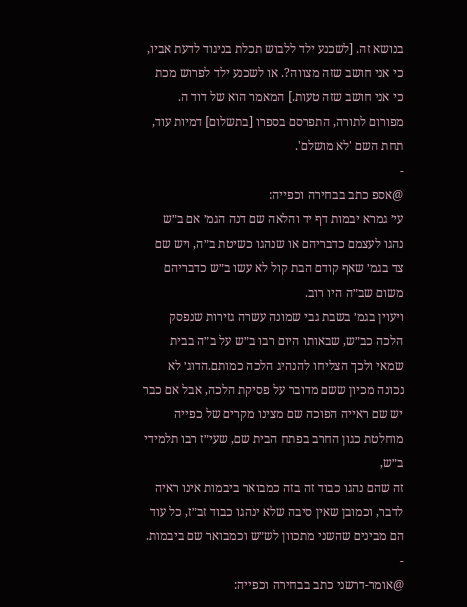בנושא זה. [לשכנע ילד ללבוש תכלת בניגוד לדעת אביו, כי אני חושב שזה מצווה?. או לשכנע ילד לפרוש מכת כי אני חושב שזה טעות.] המאמר הוא של דוד ה. מפורום לתורה, התפרסם בספרו [בתשלום] דמיות עוד, תחת השם 'לא מושלם'.
-
@אספ כתב בבחירה וכפייה:
עי׳ גמרא יבמות דף יד והלאה שם דנה הגמ׳ אם ב״ש נהגו לעצמם כדבריהם או שנהגו כשיטת ב״ה, ויש שם צד בגמ׳ שאף קודם הבת קול לא עשו ב״ש כדבריהם משום שב״ה היו רוב.
ויעוין בגמ׳ בשבת גבי שמונה עשרה גזירות שנפסק הלכה כב״ש, שבאותו היום רבו ב״ש על ב״ה בבית שמאי ולכך הצליחו להנהיג הלכה כמותם.הדוג׳ לא נכונה מכיון ששם מדובר על פסיקת הלכה, אבל אם כבר יש שם ראייה הפוכה שם מצינו מקרים של כפייה מוחלטת כגון החרב בפתח הבית שם, שעי״ז רבו תלמידי ב״ש,
זה שהם נהגו כבוד זה בזה כמבואר ביבמות אינו ראיה לדבר, וכמובן שאין סיבה שלא ינהגו כבוד זב״ז, כל עוד הם מבינים שהשני מתכוון לש״ש וכמבואר שם ביבמות.
-
@אומר-דרשני כתב בבחירה וכפייה: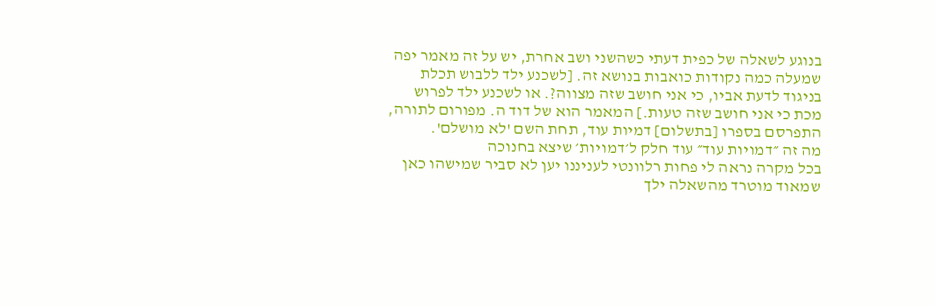בנוגע לשאלה של כפית דעתי כשהשני ושב אחרת, יש על זה מאמר יפה שמעלה כמה נקודות כואבות בנושא זה. [לשכנע ילד ללבוש תכלת בניגוד לדעת אביו, כי אני חושב שזה מצווה?. או לשכנע ילד לפרוש מכת כי אני חושב שזה טעות.] המאמר הוא של דוד ה. מפורום לתורה, התפרסם בספרו [בתשלום] דמיות עוד, תחת השם 'לא מושלם'.
מה זה ״דמויות עוד״ עוד חלק ל׳דמויות׳ שיצא בחנוכה
בכל מקרה נראה לי פחות רלוונטי לעניננו יען לא סביר שמישהו כאן שמאוד מוטרד מהשאלה ילך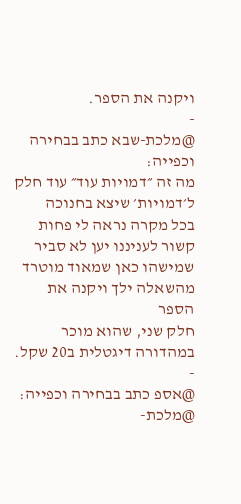ויקנה את הספר.
-
@מלכת-שבא כתב בבחירה וכפייה:
מה זה ״דמויות עוד״ עוד חלק ל׳דמויות׳ שיצא בחנוכה
בכל מקרה נראה לי פחות קשור לעניננו יען לא סביר שמישהו כאן שמאוד מוטרד מהשאלה ילך ויקנה את הספר
חלק שני, שהוא מוכר במהדורה דיגטלית ב20 שקל.
-
@אספ כתב בבחירה וכפייה:
@מלכת-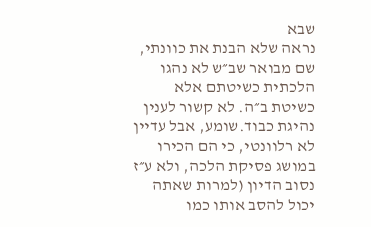שבא
נראה שלא הבנת את כוונתי, שם מבואר שב״ש לא נהגו הלכתית כשיטתם אלא כשיטת ב״ה. לא קשור לענין נהיגת כבוד.שומע, אבל עדיין לא רלוונטי, כי הם הכירו במושג פסיקת הלכה, ולא ע״ז נסוב הדיון (למרות שאתה יכול להסב אותו כמו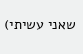שאני עשיתי)